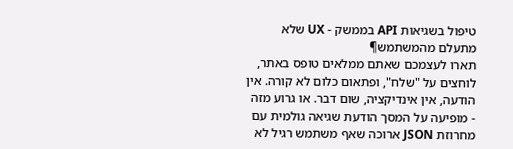טיפול בשגיאות API בממשק - UX שלא מתעלם מהמשתמש¶
תארו לעצמכם שאתם ממלאים טופס באתר, לוחצים על "שלח", ופתאום כלום לא קורה. אין הודעה, אין אינדיקציה, שום דבר. או גרוע מזה - מופיעה על המסך הודעת שגיאה גולמית עם מחרוזת JSON ארוכה שאף משתמש רגיל לא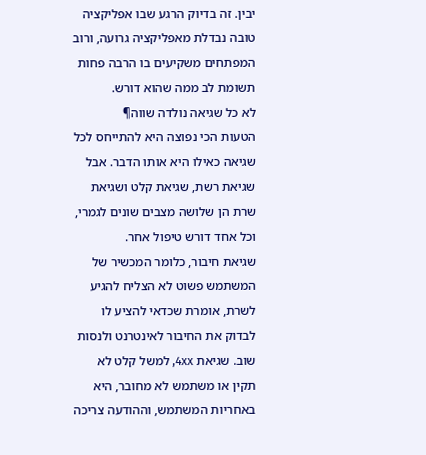יבין. זה בדיוק הרגע שבו אפליקציה טובה נבדלת מאפליקציה גרועה, ורוב המפתחים משקיעים בו הרבה פחות תשומת לב ממה שהוא דורש.
לא כל שגיאה נולדה שווה¶
הטעות הכי נפוצה היא להתייחס לכל שגיאה כאילו היא אותו הדבר. אבל שגיאת רשת, שגיאת קלט ושגיאת שרת הן שלושה מצבים שונים לגמרי, וכל אחד דורש טיפול אחר.
שגיאת חיבור, כלומר המכשיר של המשתמש פשוט לא הצליח להגיע לשרת, אומרת שכדאי להציע לו לבדוק את החיבור לאינטרנט ולנסות שוב. שגיאת 4xx, למשל קלט לא תקין או משתמש לא מחובר, היא באחריות המשתמש, וההודעה צריכה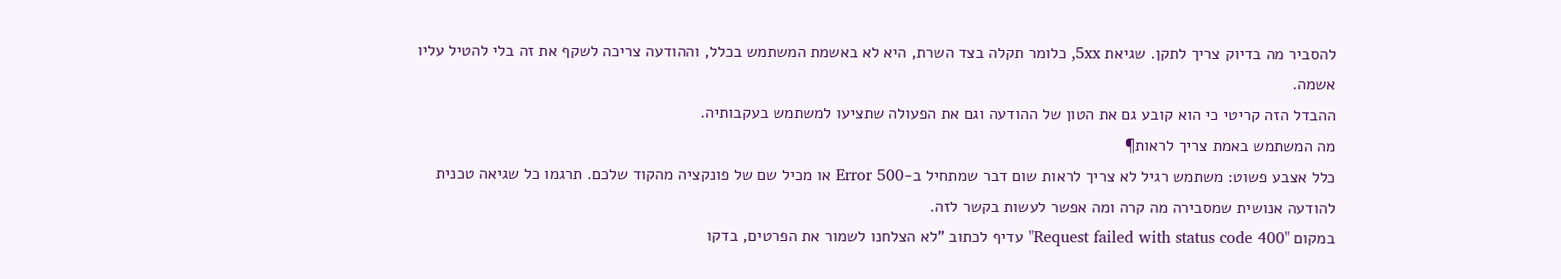להסביר מה בדיוק צריך לתקן. שגיאת 5xx, כלומר תקלה בצד השרת, היא לא באשמת המשתמש בכלל, וההודעה צריכה לשקף את זה בלי להטיל עליו אשמה.
ההבדל הזה קריטי כי הוא קובע גם את הטון של ההודעה וגם את הפעולה שתציעו למשתמש בעקבותיה.
מה המשתמש באמת צריך לראות¶
כלל אצבע פשוט: משתמש רגיל לא צריך לראות שום דבר שמתחיל ב-Error 500 או מכיל שם של פונקציה מהקוד שלכם. תרגמו כל שגיאה טכנית להודעה אנושית שמסבירה מה קרה ומה אפשר לעשות בקשר לזה.
במקום "Request failed with status code 400" עדיף לכתוב "לא הצלחנו לשמור את הפרטים, בדקו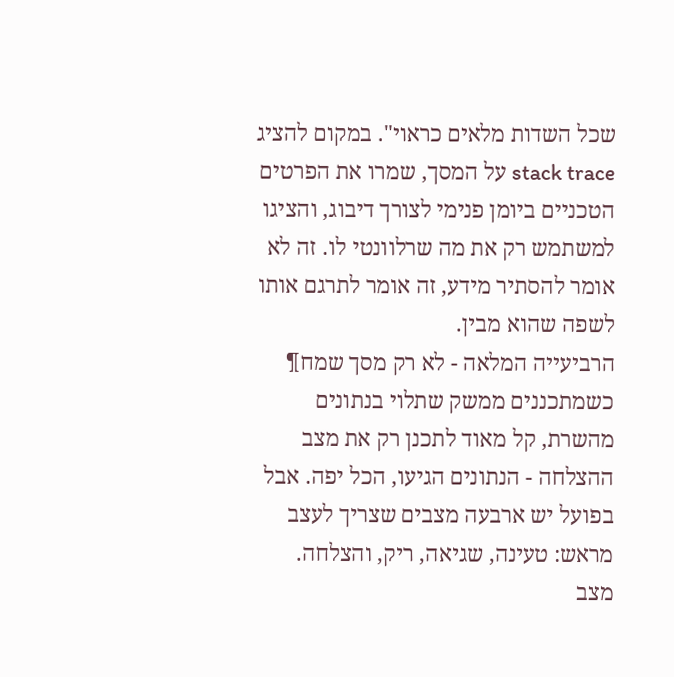שכל השדות מלאים כראוי". במקום להציג stack trace על המסך, שמרו את הפרטים הטכניים ביומן פנימי לצורך דיבוג, והציגו למשתמש רק את מה שרלוונטי לו. זה לא אומר להסתיר מידע, זה אומר לתרגם אותו לשפה שהוא מבין.
הרביעייה המלאה - לא רק מסך שמח¶
כשמתכננים ממשק שתלוי בנתונים מהשרת, קל מאוד לתכנן רק את מצב ההצלחה - הנתונים הגיעו, הכל יפה. אבל בפועל יש ארבעה מצבים שצריך לעצב מראש: טעינה, שגיאה, ריק, והצלחה.
מצב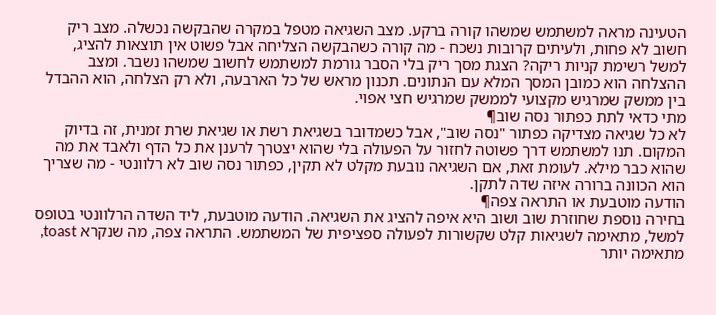הטעינה מראה למשתמש שמשהו קורה ברקע. מצב השגיאה מטפל במקרה שהבקשה נכשלה. מצב ריק חשוב לא פחות, ולעיתים קרובות נשכח - מה קורה כשהבקשה הצליחה אבל פשוט אין תוצאות להציג, למשל רשימת קניות ריקה? הצגת מסך ריק בלי הסבר גורמת למשתמש לחשוב שמשהו נשבר. ומצב ההצלחה הוא כמובן המסך המלא עם הנתונים. תכנון מראש של כל הארבעה, ולא רק הצלחה, הוא ההבדל בין ממשק שמרגיש מקצועי לממשק שמרגיש חצי אפוי.
מתי כדאי לתת כפתור נסה שוב¶
לא כל שגיאה מצדיקה כפתור "נסה שוב", אבל כשמדובר בשגיאת רשת או שגיאת שרת זמנית, זה בדיוק המקום. תנו למשתמש דרך פשוטה לחזור על הפעולה בלי שהוא יצטרך לרענן את כל הדף ולאבד את מה שהוא כבר מילא. לעומת זאת, אם השגיאה נובעת מקלט לא תקין, כפתור נסה שוב לא רלוונטי - מה שצריך הוא הכוונה ברורה איזה שדה לתקן.
הודעה מוטבעת או התראה צפה¶
בחירה נוספת שחוזרת שוב ושוב היא איפה להציג את השגיאה. הודעה מוטבעת, ליד השדה הרלוונטי בטופס למשל, מתאימה לשגיאות קלט שקשורות לפעולה ספציפית של המשתמש. התראה צפה, מה שנקרא toast, מתאימה יותר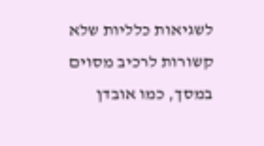לשגיאות כלליות שלא קשורות לרכיב מסוים במסך, כמו אובדן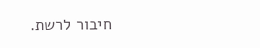חיבור לרשת.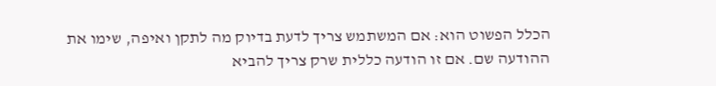הכלל הפשוט הוא: אם המשתמש צריך לדעת בדיוק מה לתקן ואיפה, שימו את ההודעה שם. אם זו הודעה כללית שרק צריך להביא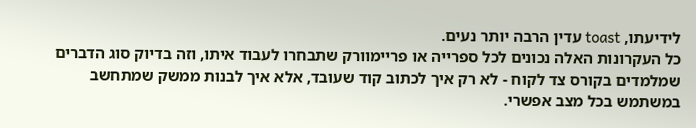לידיעתו, toast עדין הרבה יותר נעים.
כל העקרונות האלה נכונים לכל ספרייה או פריימוורק שתבחרו לעבוד איתו, וזה בדיוק סוג הדברים שמלמדים בקורס צד לקוח - לא רק איך לכתוב קוד שעובד, אלא איך לבנות ממשק שמתחשב במשתמש בכל מצב אפשרי.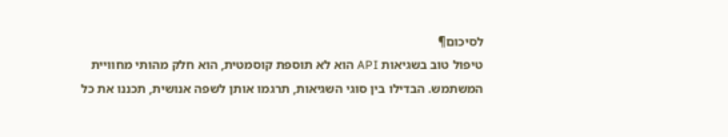לסיכום¶
טיפול טוב בשגיאות API הוא לא תוספת קוסמטית, הוא חלק מהותי מחוויית המשתמש. הבדילו בין סוגי השגיאות, תרגמו אותן לשפה אנושית, תכננו את כל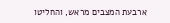ארבעת המצבים מראש, והחליטו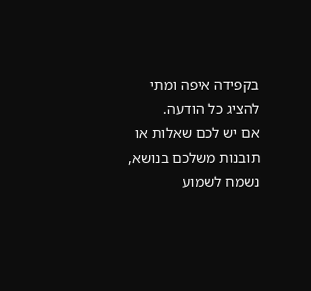בקפידה איפה ומתי להציג כל הודעה.
אם יש לכם שאלות או תובנות משלכם בנושא, נשמח לשמוע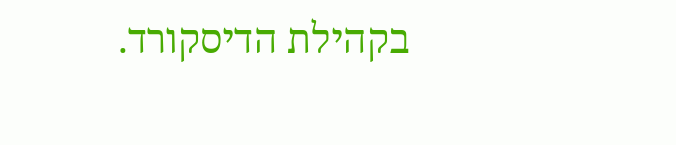בקהילת הדיסקורד.